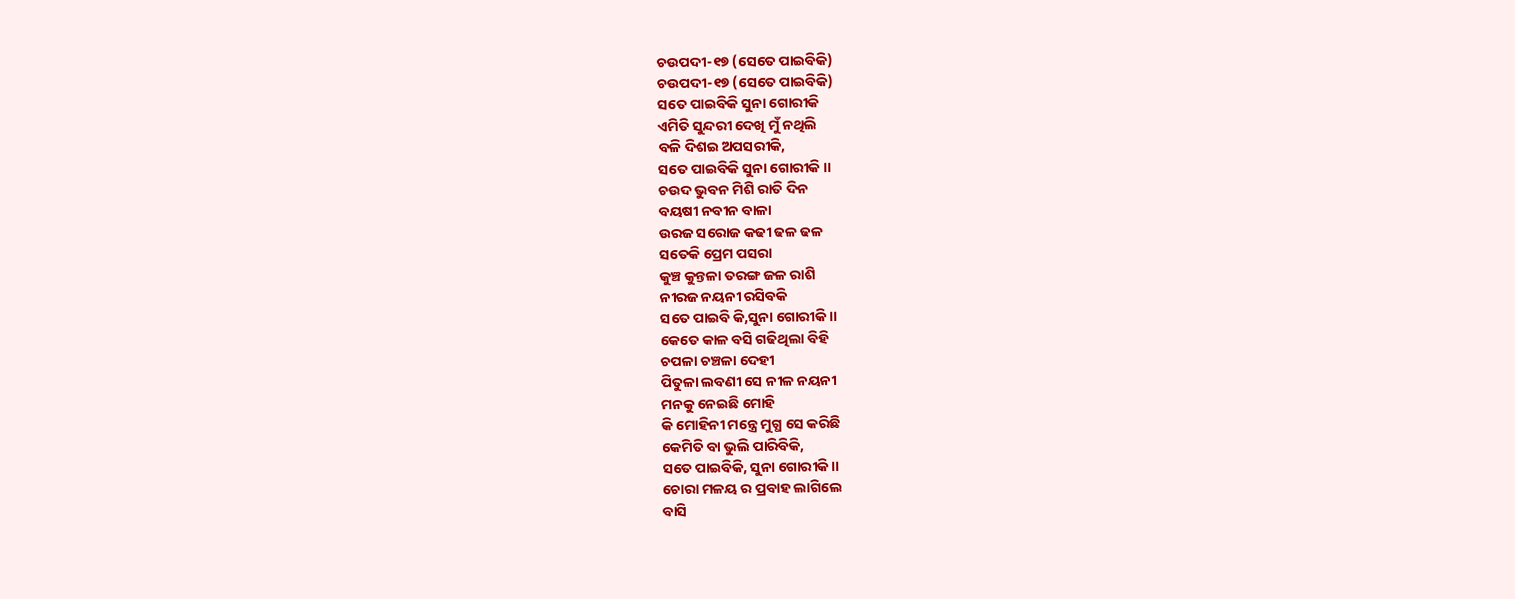ଚଉପଦୀ-୧୭ (ସେତେ ପାଇବିକି)
ଚଉପଦୀ-୧୭ (ସେତେ ପାଇବିକି)
ସତେ ପାଇବିକି ସୁନା ଗୋରୀକି
ଏମିତି ସୁନ୍ଦରୀ ଦେଖି ମୁଁ ନଥିଲି
ବଳି ଦିଶଇ ଅପସରୀକି,
ସତେ ପାଇବିକି ସୁନା ଗୋରୀକି ।।
ଚଉଦ ଭୁବନ ମିଶି ରାତି ଦିନ
ବୟଷୀ ନବୀନ ବାଳା
ଉରଜ ସରୋଜ କଢୀ ଢଳ ଢଳ
ସତେକି ପ୍ରେମ ପସରା
କୁଞ୍ଚ କୁନ୍ତଳା ତରଙ୍ଗ ଜଳ ରାଶି
ନୀରଜ ନୟନୀ ରସିବକି
ସତେ ପାଇବି କି,ସୁନା ଗୋରୀକି ।।
କେତେ କାଳ ବସି ଗଢିଥିଲା ବିହି
ଚପଳା ଚଞ୍ଚଳା ଦେହୀ
ପିତୁଳା ଲବଣୀ ସେ ନୀଳ ନୟନୀ
ମନକୁ ନେଇଛି ମୋହି
କି ମୋହିନୀ ମନ୍ତ୍ରେ ମୁଗ୍ଧ ସେ କରିଛି
କେମିତି ବା ଭୁଲି ପାରିବିକି,
ସତେ ପାଇବିକି, ସୁନା ଗୋରୀକି ।।
ଚୋରା ମଳୟ ର ପ୍ରବାହ ଲାଗିଲେ
ବାସି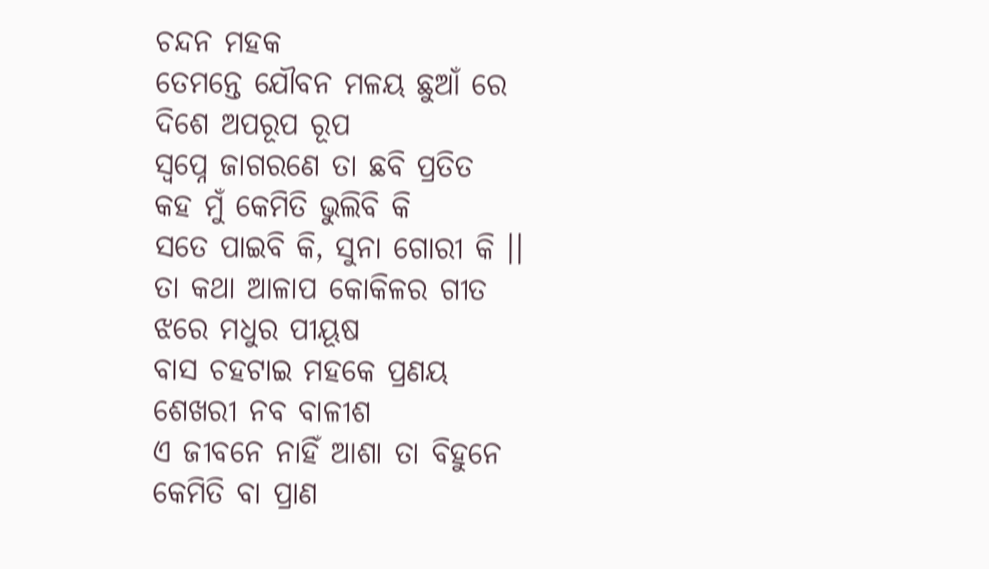ଚନ୍ଦନ ମହକ
ତେମନ୍ତେ ଯୌବନ ମଳୟ ଛୁଆଁ ରେ
ଦିଶେ ଅପରୂପ ରୂପ
ସ୍ଵପ୍ନେ ଜାଗରଣେ ତା ଛବି ପ୍ରତିତ
କହ ମୁଁ କେମିତି ଭୁଲିବି କି
ସତେ ପାଇବି କି, ସୁନା ଗୋରୀ କି ।।
ତା କଥା ଆଳାପ କୋକିଳର ଗୀତ
ଝରେ ମଧୁର ପୀୟୂଷ
ବାସ ଚହଟାଇ ମହକେ ପ୍ରଣୟ
ଶେଖରୀ ନବ ବାଳୀଶ
ଏ ଜୀବନେ ନାହିଁ ଆଶା ତା ବିହୁନେ
କେମିତି ବା ପ୍ରାଣ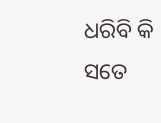ଧରିବି କି
ସତେ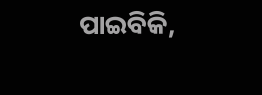ପାଇବିକି,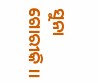ସୁନା ଗୋରୀକି ।।